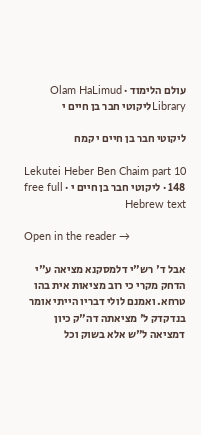עולם הלימוד · Olam HaLimud
Libraryליקוטי חבר בן חיים י

ליקוטי חבר בן חיים י קמח

Lekutei Heber Ben Chaim part 10 148 · ליקוטי חבר בן חיים י · free full Hebrew text

Open in the reader →

אבל ד' רש"י דלמסקנא מציאה ע"י הדחק מקרי כי רוב מציאות אית בהו טרחא. ואמנם לולי דבריו הייתי אומר בנדקדק ל' מציאתה דה"ק כיון דמציאה ל"ש אלא בשוק וכל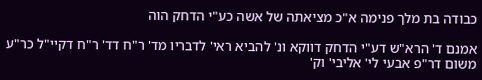כבודה בת מלך פנימה א"כ מציאתה של אשה כע"י הדחק הוה

אמנם ד' הרא"ש דע"י הדחק דווקא ונ' להביא ראי' לדבריו מד' ר"ח דד' ר"ח דקיי"ל כר"ע משום דר"פ אבעי לי' אליבי' וק'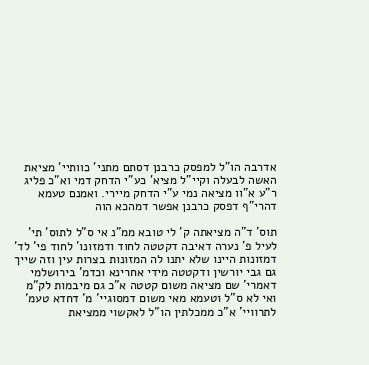אדרבה הו"ל למפסק כרבנן דסתם מתני' כוותיי' מציאת האשה לבעלה וקיי"ל מציא' כע"י הדחק דמי וא"כ פליג ר"ע א"וו מציאה נמי ע"י הדחק מיירי. ואמנם טעמא דהרי"ף דפסק כרבנן אפשר דמהכא הוה

תוס' ד"ה מציאתה ק' לי טובא ממ"נ אי ס"ל לתוס' תי' לעיל פ' נערה דאיבה דקטטה לחוד ודמזונו' לחוד פי' לד' דמזונות היינו שלא יתנו לה המזונות בצרות עין וזה שייך גם גבי יורשין ודקטטה מידי אחרינא וכדמ' בירושלמי דאמרי' שם מציאה משום קטטה א"כ גם מיבמות לק"מ ואי לא ס"ל וטעמא מאי משום דמסוגיי' מ' דחדא טעמ' לתרוויי' א"כ ממכלתין הו"ל לאקשוי ממציאת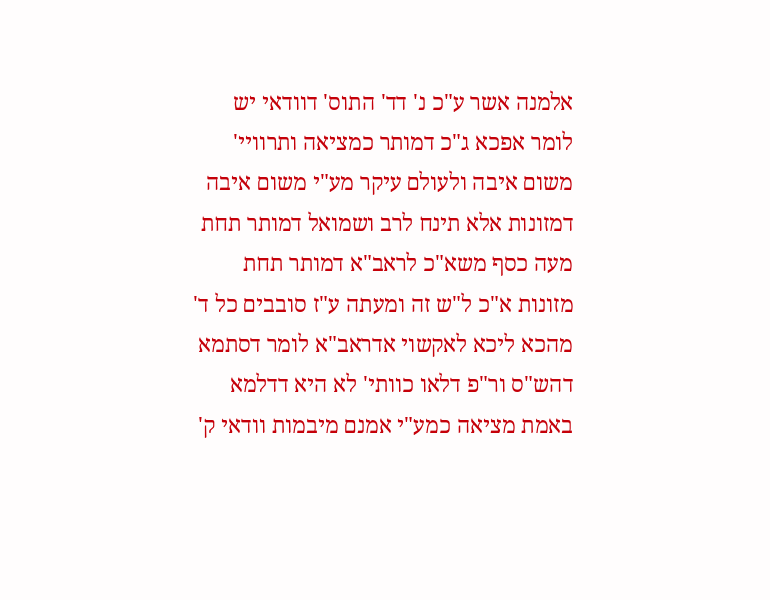אלמנה אשר ע"כ נ' דד' התוס' דוודאי יש לומר אפכא ג"כ דמותר כמציאה ותרוויי' משום איבה ולעולם עיקר מע"י משום איבה דמזונות אלא תינח לרב ושמואל דמותר תחת מעה כסף משא"כ לראב"א דמותר תחת מזונות א"כ ל"ש זה ומעתה ע"ז סובבים כל ד' מהכא ליכא לאקשוי אדראב"א לומר דסתמא דהש"ס ור"פ דלאו כוותי' לא היא דדלמא באמת מציאה כמע"י אמנם מיבמות וודאי ק'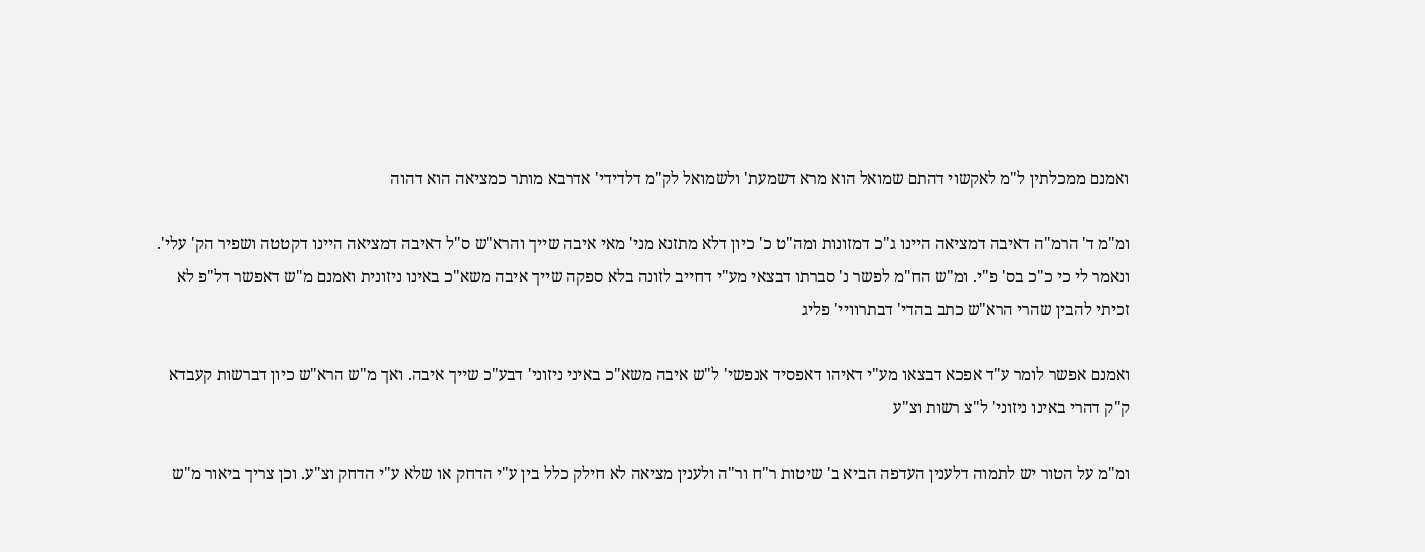ואמנם ממכלתין ל"מ לאקשוי דהתם שמואל הוא מרא דשמעת' ולשמואל לק"מ דלדידי' אדרבא מותר כמציאה הוא דהוה

ומ"מ ד' הרמ"ה דאיבה דמציאה היינו ג"כ דמזונות ומה"ט כ' כיון דלא מתזנא מני' מאי איבה שייך והרא"ש ס"ל דאיבה דמציאה היינו דקטטה ושפיר הק' עלי'. ונאמר לי כי כ"כ בס' פ"י. ומ"ש הח"מ לפשר נ' סברתו דבצאי מע"י דחייב לזונה בלא ספקה שייך איבה משא"כ באינו ניזונית ואמנם מ"ש דאפשר דל"פ לא זכיתי להבין שהרי הרא"ש כתב בהדי' דבתרוויי' פליג

ואמנם אפשר לומר ע"ד אפכא דבצאו מע"י דאיהו דאפסיד אנפשי' ל"ש איבה משא"כ באיני ניזוני' דבע"כ שייך איבה. ואך מ"ש הרא"ש כיון דברשות קעבדא ק"ק דהרי באינו ניזוני' ל"צ רשות וצ"ע

ומ"מ על הטור יש לתמוה דלענין העדפה הביא ב' שיטות ר"ח ור"ה ולענין מציאה לא חילק כלל בין ע"י הדחק או שלא ע"י הדחק וצ"ע. וכן צריך ביאור מ"ש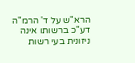הרא"ש על ד' הרמ"ה דע"כ ברשותו אינה ניזונית בעי רשות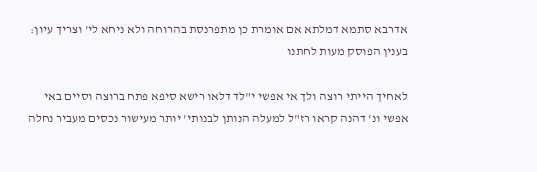אדרבא סתמא דמלתא אם אומרת כן מתפרנסת בהרוחה ולא ניחא לי' וצריך עיון: בענין הפוסק מעות לחתנו

לאחיך הייתי רוצה ולך אי אפשי י"לד דלאו רישא סיפא פתח ברוצה וסיים באי אפשי ונ' דהנה קראו רז"ל למעלה הנותן לבנותי' יותר מעישור נכסים מעביר נחלה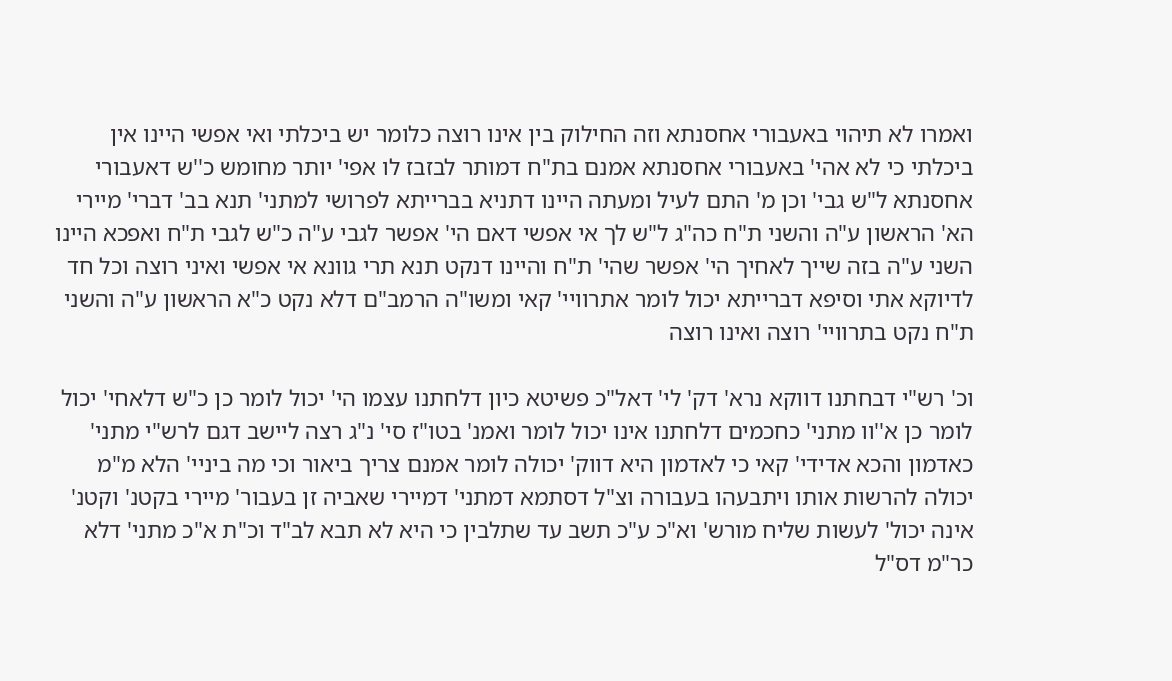ואמרו לא תיהוי באעבורי אחסנתא וזה החילוק בין אינו רוצה כלומר יש ביכלתי ואי אפשי היינו אין ביכלתי כי לא אהי' באעבורי אחסנתא אמנם בת"ח דמותר לבזבז לו אפי' יותר מחומש כ''ש דאעבורי אחסנתא ל"ש גבי' וכן מ' התם לעיל ומעתה היינו דתניא בברייתא לפרושי למתני' תנא בב' דברי' מיירי הא' הראשון ע"ה והשני ת"ח כה"ג ל"ש לך אי אפשי דאם הי' אפשר לגבי ע"ה כ"ש לגבי ת"ח ואפכא היינו השני ע"ה בזה שייך לאחיך הי' אפשר שהי' ת"ח והיינו דנקט תנא תרי גוונא אי אפשי ואיני רוצה וכל חד לדיוקא אתי וסיפא דברייתא יכול לומר אתרוויי' קאי ומשו"ה הרמב"ם דלא נקט כ"א הראשון ע"ה והשני ת"ח נקט בתרוויי' רוצה ואינו רוצה

וכ' רש"י דבחתנו דווקא נרא' דק' לי' דאל"כ פשיטא כיון דלחתנו עצמו הי' יכול לומר כן כ"ש דלאחי' יכול לומר כן א''וו מתני' כחכמים דלחתנו אינו יכול לומר ואמנ' בטו"ז סי' נ"ג רצה ליישב דגם לרש"י מתני' כאדמון והכא אדידי' קאי כי לאדמון היא דווק' יכולה לומר אמנם צריך ביאור וכי מה ביניי' הלא מ"מ יכולה להרשות אותו ויתבעהו בעבורה וצ"ל דסתמא דמתני' דמיירי שאביה זן בעבור' מיירי בקטנ' וקטנ' אינה יכול' לעשות שליח מורש' וא"כ ע"כ תשב עד שתלבין כי היא לא תבא לב"ד וכ"ת א"כ מתני' דלא כר"מ דס"ל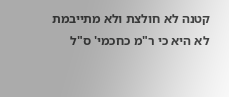קטנה לא חולצת ולא מתייבמת לא היא כי ר"מ כחכמי' ס"ל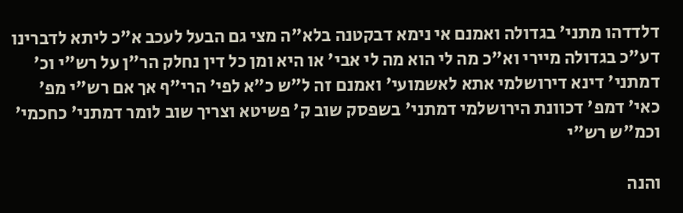דלדדהו מתני' בגדולה ואמנם אי נימא דבקטנה בלא"ה מצי גם הבעל לעכב א"כ ליתא לדברינו דע"כ בגדולה מיירי וא"כ מה לי הוא מה לי אבי' או היא ומן כל דין נחלק הר"ן על רש"י וכ' דמתני' דינא דירושלמי אתא לאשמועי' ואמנם זה ל"ש כ"א לפי' הרי"ף אך אם רש"י מפ' כאי' דמפ' דכוונת הירושלמי דמתני' בשפסק שוב ק' פשיטא וצריך שוב לומר דמתני' כחכמי' וכמ"ש רש"י

והנה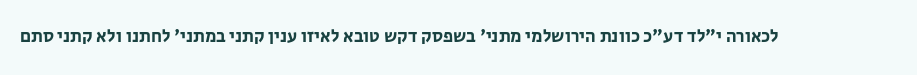לכאורה י"לד דע"כ כוונת הירושלמי מתני' בשפסק דקש טובא לאיזו ענין קתני במתני' לחתנו ולא קתני סתם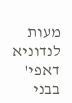מעות לנדוניא דאפי' בבני